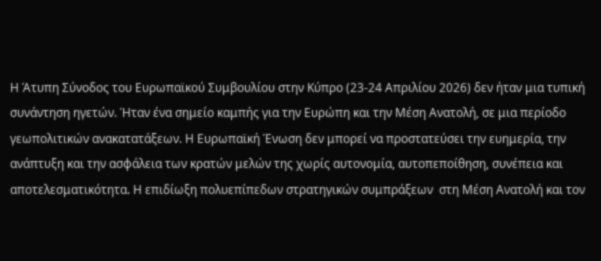Η Άτυπη Σύνοδος του Ευρωπαϊκού Συμβουλίου στην Κύπρο (23-24 Απριλίου 2026) δεν ήταν μια τυπική συνάντηση ηγετών. Ήταν ένα σημείο καμπής για την Ευρώπη και την Μέση Ανατολή, σε μια περίοδο γεωπολιτικών ανακατατάξεων. Η Ευρωπαϊκή Ένωση δεν μπορεί να προστατεύσει την ευημερία, την ανάπτυξη και την ασφάλεια των κρατών μελών της χωρίς αυτονομία, αυτοπεποίθηση, συνέπεια και αποτελεσματικότητα. Η επιδίωξη πολυεπίπεδων στρατηγικών συμπράξεων  στη Μέση Ανατολή και τον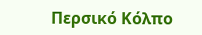Περσικό Κόλπο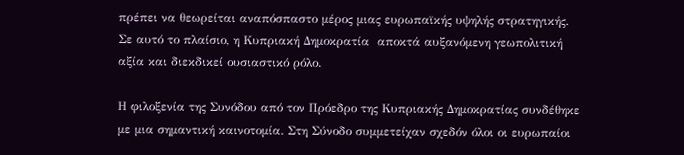πρέπει να θεωρείται αναπόσπαστο μέρος μιας ευρωπαϊκής υψηλής στρατηγικής. Σε αυτό το πλαίσιο, η Κυπριακή Δημοκρατία  αποκτά αυξανόμενη γεωπολιτική αξία και διεκδικεί ουσιαστικό ρόλο.

Η φιλοξενία της Συνόδου από τον Πρόεδρο της Κυπριακής Δημοκρατίας συνδέθηκε με μια σημαντική καινοτομία. Στη Σύνοδο συμμετείχαν σχεδόν όλοι οι ευρωπαίοι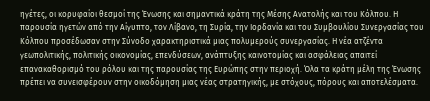ηγέτες, οι κορυφαίοι θεσμοί της Ένωσης και σημαντικά κράτη της Μέσης Ανατολής και του Κόλπου. Η παρουσία ηγετών από την Αίγυπτο, τον Λίβανο, τη Συρία, την Ιορδανία και του Συμβουλίου Συνεργασίας του Κόλπου προσέδωσαν στην Σύνοδο χαρακτηριστικά μιας πολυμερούς συνεργασίας. Η νέα ατζέντα γεωπολιτικής, πολιτικής οικονομίας, επενδύσεων, ανάπτυξης καινοτομίας και ασφάλειας απαιτεί επανακαθορισμό του ρόλου και της παρουσίας της Ευρώπης στην περιοχή. Όλα τα κράτη μέλη της Ένωσης πρέπει να συνεισφέρουν στην οικοδόμηση μιας νέας στρατηγικής, με στόχους, πόρους και αποτελέσματα.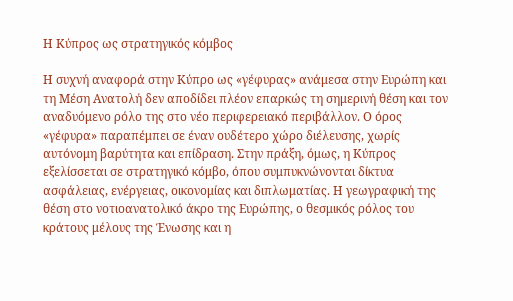Η Κύπρος ως στρατηγικός κόμβος

Η συχνή αναφορά στην Κύπρο ως «γέφυρας» ανάμεσα στην Ευρώπη και τη Μέση Ανατολή δεν αποδίδει πλέον επαρκώς τη σημερινή θέση και τον αναδυόμενο ρόλο της στο νέο περιφερειακό περιβάλλον. Ο όρος «γέφυρα» παραπέμπει σε έναν ουδέτερο χώρο διέλευσης, χωρίς αυτόνομη βαρύτητα και επίδραση. Στην πράξη, όμως, η Κύπρος εξελίσσεται σε στρατηγικό κόμβο, όπου συμπυκνώνονται δίκτυα ασφάλειας, ενέργειας, οικονομίας και διπλωματίας. Η γεωγραφική της θέση στο νοτιοανατολικό άκρο της Ευρώπης, ο θεσμικός ρόλος του κράτους μέλους της Ένωσης και η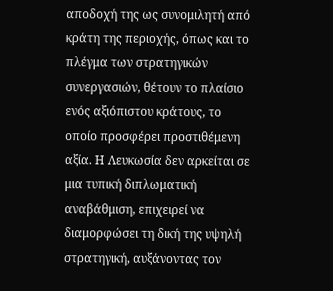αποδοχή της ως συνομιλητή από κράτη της περιοχής, όπως και το πλέγμα των στρατηγικών συνεργασιών, θέτουν το πλαίσιο ενός αξιόπιστου κράτους, το οποίο προσφέρει προστιθέμενη αξία. Η Λευκωσία δεν αρκείται σε μια τυπική διπλωματική αναβάθμιση, επιχειρεί να διαμορφώσει τη δική της υψηλή στρατηγική, αυξάνοντας τον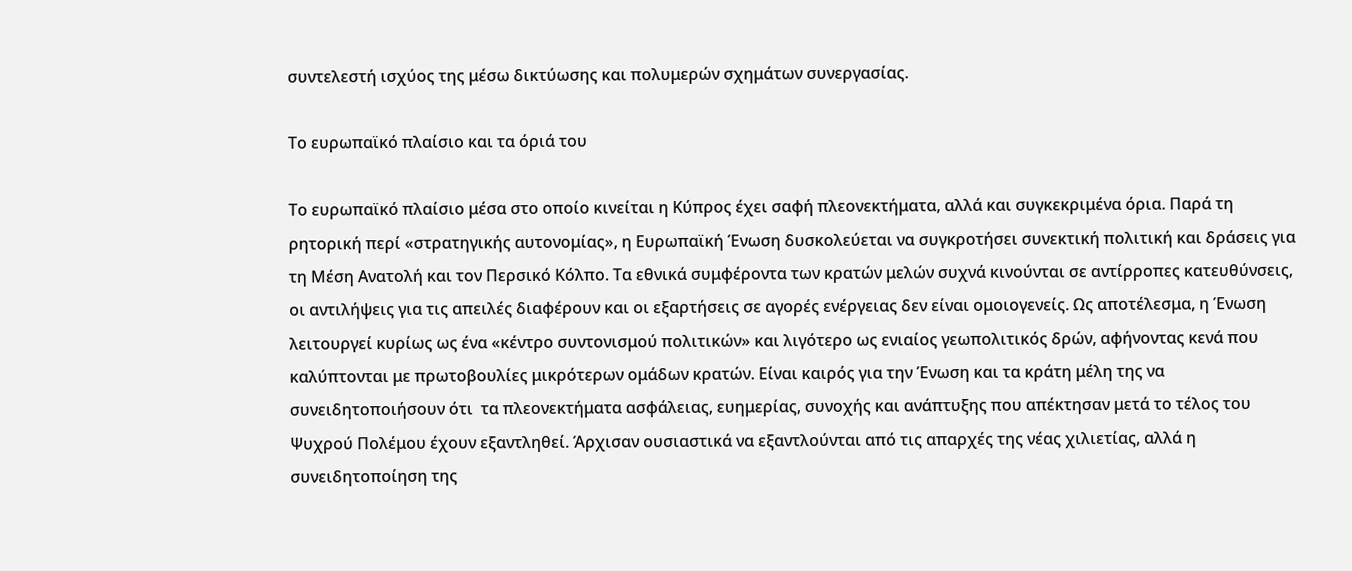συντελεστή ισχύος της μέσω δικτύωσης και πολυμερών σχημάτων συνεργασίας.

Το ευρωπαϊκό πλαίσιο και τα όριά του

Το ευρωπαϊκό πλαίσιο μέσα στο οποίο κινείται η Κύπρος έχει σαφή πλεονεκτήματα, αλλά και συγκεκριμένα όρια. Παρά τη ρητορική περί «στρατηγικής αυτονομίας», η Ευρωπαϊκή Ένωση δυσκολεύεται να συγκροτήσει συνεκτική πολιτική και δράσεις για τη Μέση Ανατολή και τον Περσικό Κόλπο. Τα εθνικά συμφέροντα των κρατών μελών συχνά κινούνται σε αντίρροπες κατευθύνσεις, οι αντιλήψεις για τις απειλές διαφέρουν και οι εξαρτήσεις σε αγορές ενέργειας δεν είναι ομοιογενείς. Ως αποτέλεσμα, η Ένωση λειτουργεί κυρίως ως ένα «κέντρο συντονισμού πολιτικών» και λιγότερο ως ενιαίος γεωπολιτικός δρών, αφήνοντας κενά που καλύπτονται με πρωτοβουλίες μικρότερων ομάδων κρατών. Είναι καιρός για την Ένωση και τα κράτη μέλη της να συνειδητοποιήσουν ότι  τα πλεονεκτήματα ασφάλειας, ευημερίας, συνοχής και ανάπτυξης που απέκτησαν μετά το τέλος του Ψυχρού Πολέμου έχουν εξαντληθεί. Άρχισαν ουσιαστικά να εξαντλούνται από τις απαρχές της νέας χιλιετίας, αλλά η συνειδητοποίηση της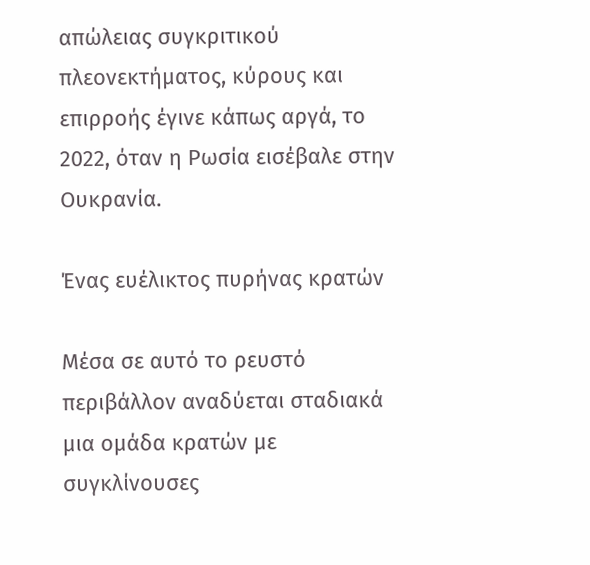απώλειας συγκριτικού πλεονεκτήματος, κύρους και επιρροής έγινε κάπως αργά, το 2022, όταν η Ρωσία εισέβαλε στην Ουκρανία.

Ένας ευέλικτος πυρήνας κρατών

Μέσα σε αυτό το ρευστό περιβάλλον αναδύεται σταδιακά μια ομάδα κρατών με συγκλίνουσες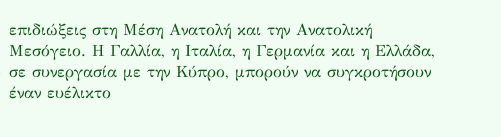επιδιώξεις στη Μέση Ανατολή και την Ανατολική Μεσόγειο. Η Γαλλία, η Ιταλία, η Γερμανία και η Ελλάδα, σε συνεργασία με την Κύπρο, μπορούν να συγκροτήσουν έναν ευέλικτο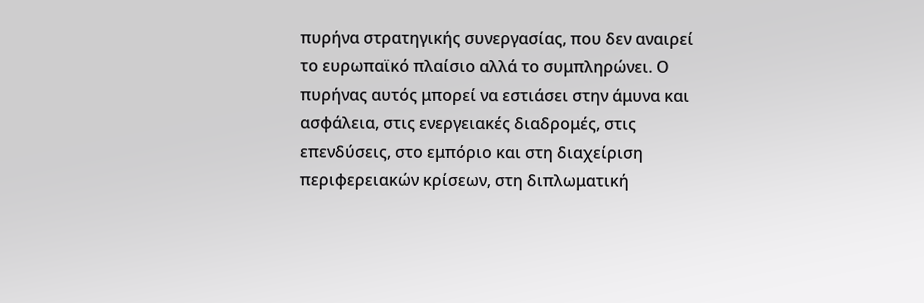πυρήνα στρατηγικής συνεργασίας, που δεν αναιρεί το ευρωπαϊκό πλαίσιο αλλά το συμπληρώνει. Ο πυρήνας αυτός μπορεί να εστιάσει στην άμυνα και ασφάλεια, στις ενεργειακές διαδρομές, στις επενδύσεις, στο εμπόριο και στη διαχείριση περιφερειακών κρίσεων, στη διπλωματική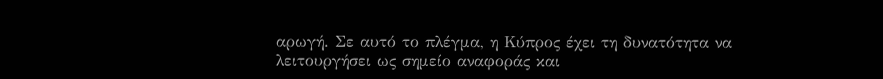αρωγή. Σε αυτό το πλέγμα, η Κύπρος έχει τη δυνατότητα να λειτουργήσει ως σημείο αναφοράς και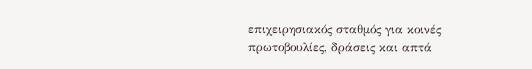επιχειρησιακός σταθμός για κοινές πρωτοβουλίες, δράσεις και απτά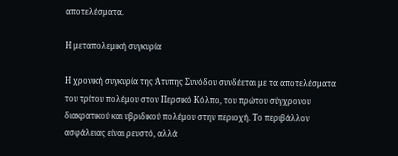αποτελέσματα.

Η μεταπολεμική συγκυρία

Η χρονική συγκυρία της Άτυπης Συνόδου συνδέεται με τα αποτελέσματα του τρίτου πολέμου στον Περσικό Κόλπο, του πρώτου σύγχρονου διακρατικού και υβριδικού πολέμου στην περιοχή. Το περιβάλλον ασφάλειας είναι ρευστό, αλλά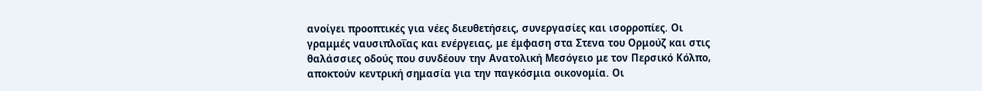ανοίγει προοπτικές για νέες διευθετήσεις, συνεργασίες και ισορροπίες. Οι γραμμές ναυσιπλοΐας και ενέργειας, με έμφαση στα Στενα του Ορμούζ και στις θαλάσσιες οδούς που συνδέουν την Ανατολική Μεσόγειο με τον Περσικό Κόλπο, αποκτούν κεντρική σημασία για την παγκόσμια οικονομία. Οι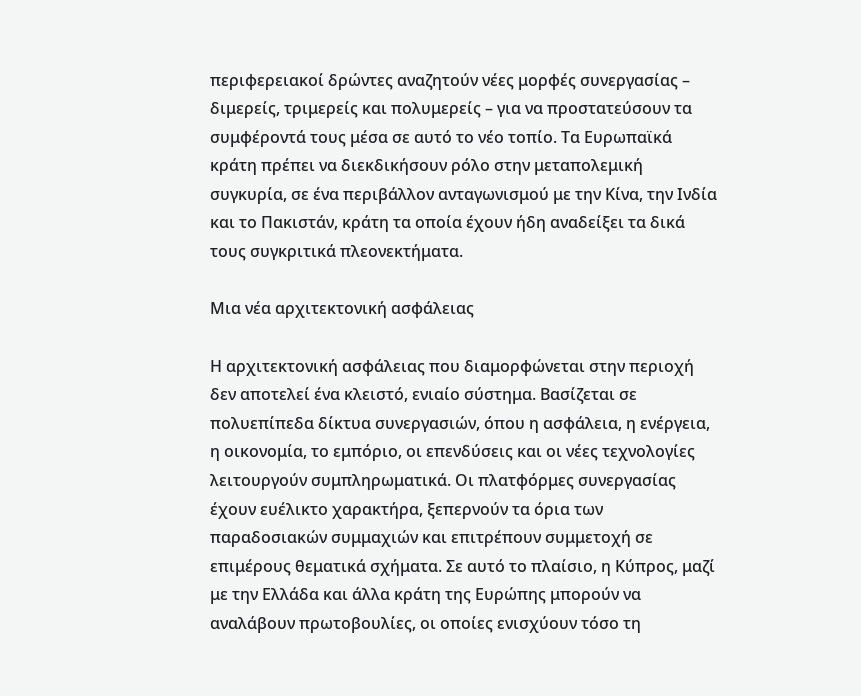περιφερειακοί δρώντες αναζητούν νέες μορφές συνεργασίας – διμερείς, τριμερείς και πολυμερείς – για να προστατεύσουν τα συμφέροντά τους μέσα σε αυτό το νέο τοπίο. Τα Ευρωπαϊκά κράτη πρέπει να διεκδικήσουν ρόλο στην μεταπολεμική συγκυρία, σε ένα περιβάλλον ανταγωνισμού με την Κίνα, την Ινδία και το Πακιστάν, κράτη τα οποία έχουν ήδη αναδείξει τα δικά τους συγκριτικά πλεονεκτήματα.

Μια νέα αρχιτεκτονική ασφάλειας

Η αρχιτεκτονική ασφάλειας που διαμορφώνεται στην περιοχή δεν αποτελεί ένα κλειστό, ενιαίο σύστημα. Βασίζεται σε πολυεπίπεδα δίκτυα συνεργασιών, όπου η ασφάλεια, η ενέργεια, η οικονομία, το εμπόριο, οι επενδύσεις και οι νέες τεχνολογίες λειτουργούν συμπληρωματικά. Οι πλατφόρμες συνεργασίας έχουν ευέλικτο χαρακτήρα, ξεπερνούν τα όρια των παραδοσιακών συμμαχιών και επιτρέπουν συμμετοχή σε επιμέρους θεματικά σχήματα. Σε αυτό το πλαίσιο, η Κύπρος, μαζί με την Ελλάδα και άλλα κράτη της Ευρώπης μπορούν να αναλάβουν πρωτοβουλίες, οι οποίες ενισχύουν τόσο τη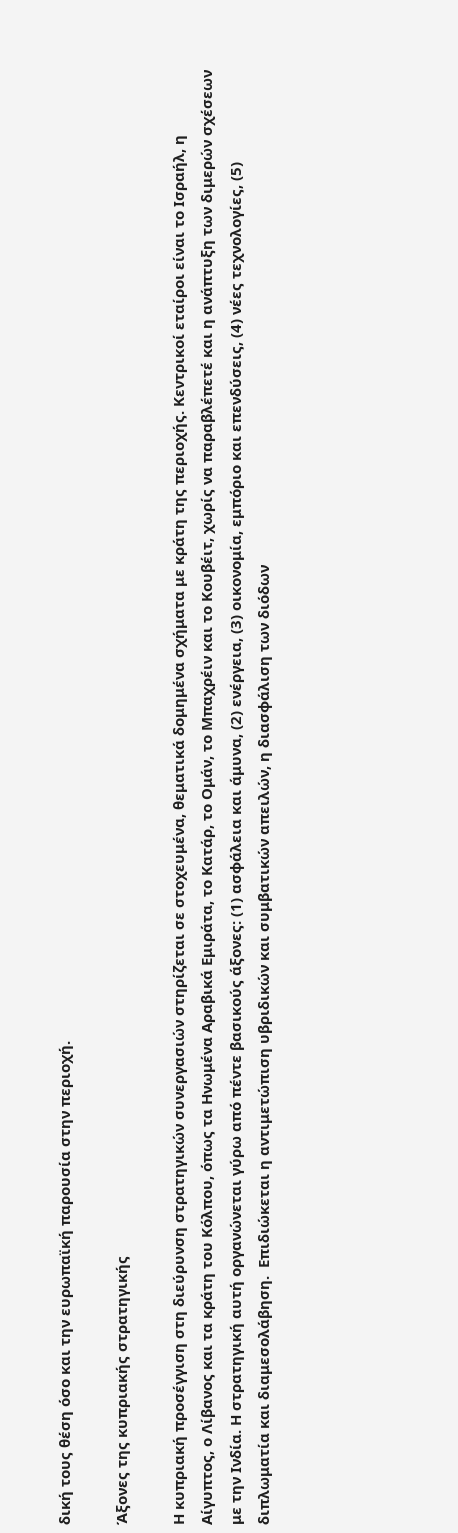δική τους θέση όσο και την ευρωπαϊκή παρουσία στην περιοχή.

Άξονες της κυπριακής στρατηγικής

Η κυπριακή προσέγγιση στη διεύρυνση στρατηγικών συνεργασιών στηρίζεται σε στοχευμένα, θεματικά δομημένα σχήματα με κράτη της περιοχής. Κεντρικοί εταίροι είναι το Ισραήλ, η Αίγυπτος, ο Λίβανος και τα κράτη του Κόλπου, όπως τα Ηνωμένα Αραβικά Εμιράτα, το Κατάρ, το Ομάν, το Μπαχρέιν και το Κουβέιτ, χωρίς να παραβλέπετέ και η ανάπτυξη των διμερών σχέσεων με την Ινδία. Η στρατηγική αυτή οργανώνεται γύρω από πέντε βασικούς άξονες: (1) ασφάλεια και άμυνα, (2) ενέργεια, (3) οικονομία, εμπόριο και επενδύσεις, (4) νέες τεχνολογίες, (5) διπλωματία και διαμεσολάβηση.  Επιδιώκεται η αντιμετώπιση υβριδικών και συμβατικών απειλών, η διασφάλιση των διόδων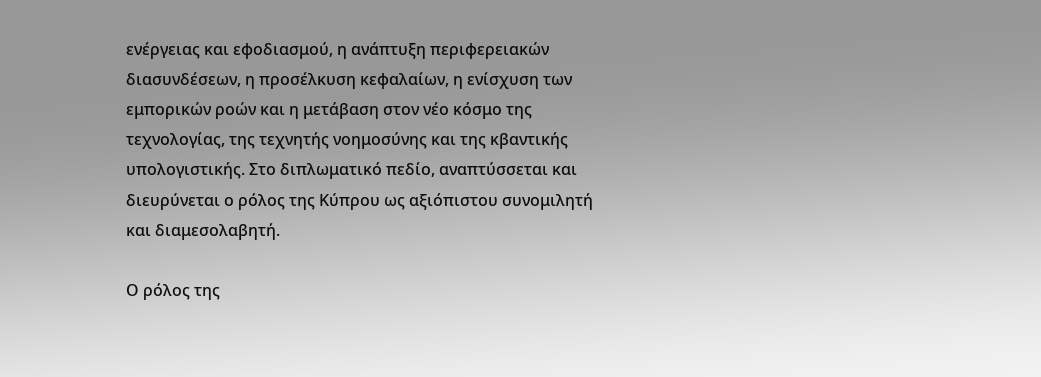ενέργειας και εφοδιασμού, η ανάπτυξη περιφερειακών διασυνδέσεων, η προσέλκυση κεφαλαίων, η ενίσχυση των εμπορικών ροών και η μετάβαση στον νέο κόσμο της τεχνολογίας, της τεχνητής νοημοσύνης και της κβαντικής υπολογιστικής. Στο διπλωματικό πεδίο, αναπτύσσεται και διευρύνεται ο ρόλος της Κύπρου ως αξιόπιστου συνομιλητή και διαμεσολαβητή.

Ο ρόλος της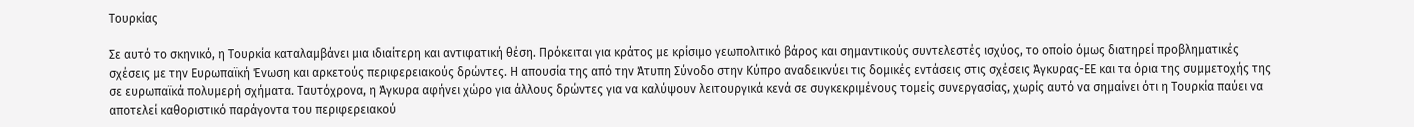Τουρκίας

Σε αυτό το σκηνικό, η Τουρκία καταλαμβάνει μια ιδιαίτερη και αντιφατική θέση. Πρόκειται για κράτος με κρίσιμο γεωπολιτικό βάρος και σημαντικούς συντελεστές ισχύος, το οποίο όμως διατηρεί προβληματικές σχέσεις με την Ευρωπαϊκή Ένωση και αρκετούς περιφερειακούς δρώντες. Η απουσία της από την Άτυπη Σύνοδο στην Κύπρο αναδεικνύει τις δομικές εντάσεις στις σχέσεις Άγκυρας-ΕΕ και τα όρια της συμμετοχής της σε ευρωπαϊκά πολυμερή σχήματα. Ταυτόχρονα, η Άγκυρα αφήνει χώρο για άλλους δρώντες για να καλύψουν λειτουργικά κενά σε συγκεκριμένους τομείς συνεργασίας, χωρίς αυτό να σημαίνει ότι η Τουρκία παύει να αποτελεί καθοριστικό παράγοντα του περιφερειακού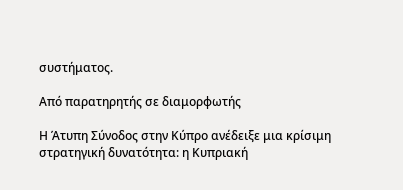συστήματος.

Από παρατηρητής σε διαμορφωτής

Η Άτυπη Σύνοδος στην Κύπρο ανέδειξε μια κρίσιμη στρατηγική δυνατότητα: η Κυπριακή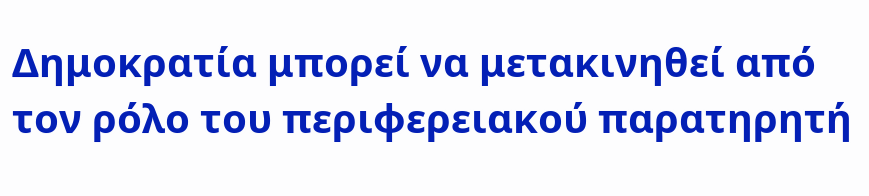Δημοκρατία μπορεί να μετακινηθεί από τον ρόλο του περιφερειακού παρατηρητή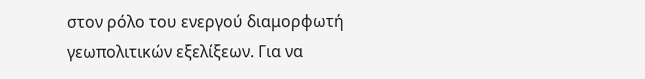στον ρόλο του ενεργού διαμορφωτή γεωπολιτικών εξελίξεων. Για να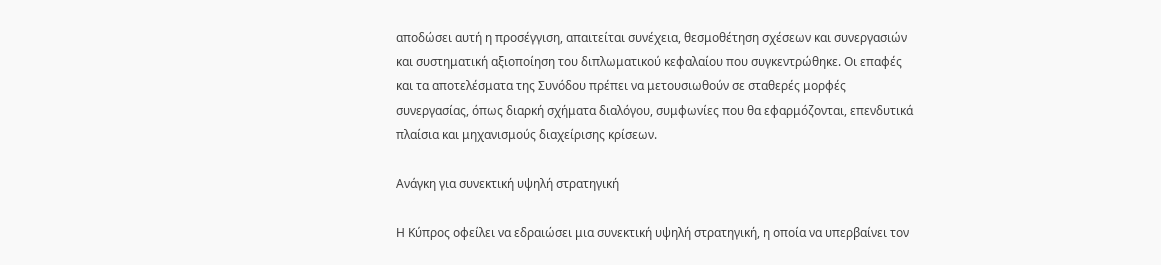αποδώσει αυτή η προσέγγιση, απαιτείται συνέχεια, θεσμοθέτηση σχέσεων και συνεργασιών και συστηματική αξιοποίηση του διπλωματικού κεφαλαίου που συγκεντρώθηκε. Οι επαφές και τα αποτελέσματα της Συνόδου πρέπει να μετουσιωθούν σε σταθερές μορφές συνεργασίας, όπως διαρκή σχήματα διαλόγου, συμφωνίες που θα εφαρμόζονται, επενδυτικά πλαίσια και μηχανισμούς διαχείρισης κρίσεων.

Ανάγκη για συνεκτική υψηλή στρατηγική

Η Κύπρος οφείλει να εδραιώσει μια συνεκτική υψηλή στρατηγική, η οποία να υπερβαίνει τον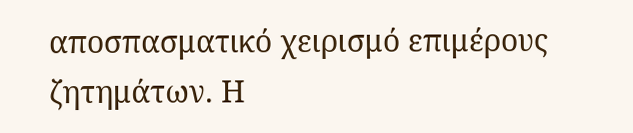αποσπασματικό χειρισμό επιμέρους ζητημάτων. Η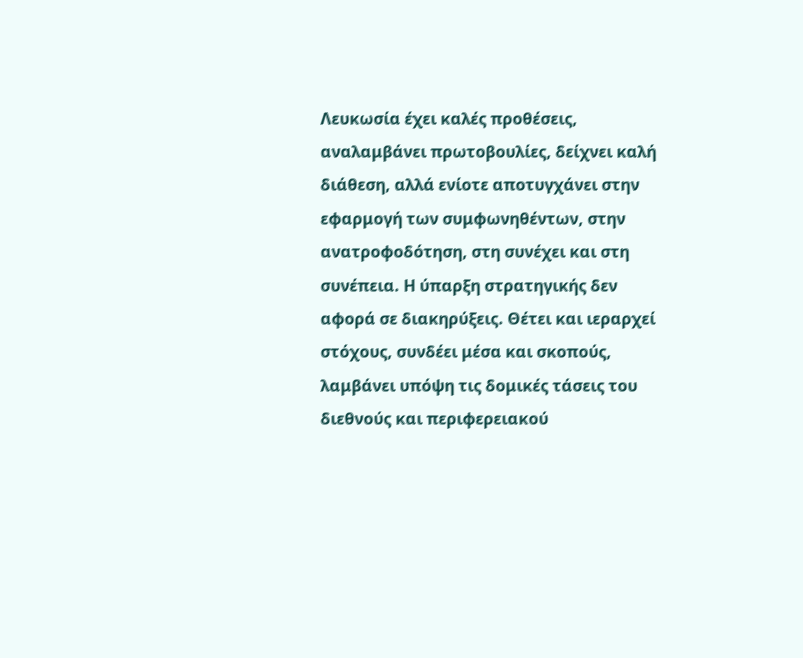Λευκωσία έχει καλές προθέσεις, αναλαμβάνει πρωτοβουλίες, δείχνει καλή διάθεση, αλλά ενίοτε αποτυγχάνει στην εφαρμογή των συμφωνηθέντων, στην ανατροφοδότηση, στη συνέχει και στη συνέπεια. Η ύπαρξη στρατηγικής δεν αφορά σε διακηρύξεις. Θέτει και ιεραρχεί στόχους, συνδέει μέσα και σκοπούς, λαμβάνει υπόψη τις δομικές τάσεις του διεθνούς και περιφερειακού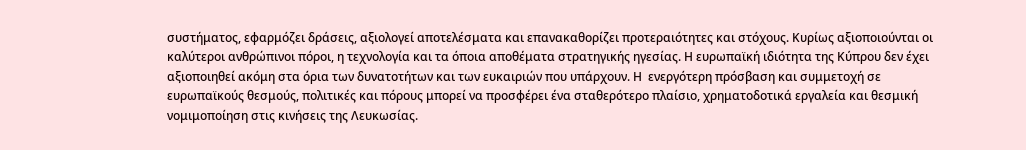συστήματος, εφαρμόζει δράσεις, αξιολογεί αποτελέσματα και επανακαθορίζει προτεραιότητες και στόχους. Κυρίως αξιοποιούνται οι καλύτεροι ανθρώπινοι πόροι, η τεχνολογία και τα όποια αποθέματα στρατηγικής ηγεσίας. Η ευρωπαϊκή ιδιότητα της Κύπρου δεν έχει αξιοποιηθεί ακόμη στα όρια των δυνατοτήτων και των ευκαιριών που υπάρχουν. Η  ενεργότερη πρόσβαση και συμμετοχή σε ευρωπαϊκούς θεσμούς, πολιτικές και πόρους μπορεί να προσφέρει ένα σταθερότερο πλαίσιο, χρηματοδοτικά εργαλεία και θεσμική νομιμοποίηση στις κινήσεις της Λευκωσίας.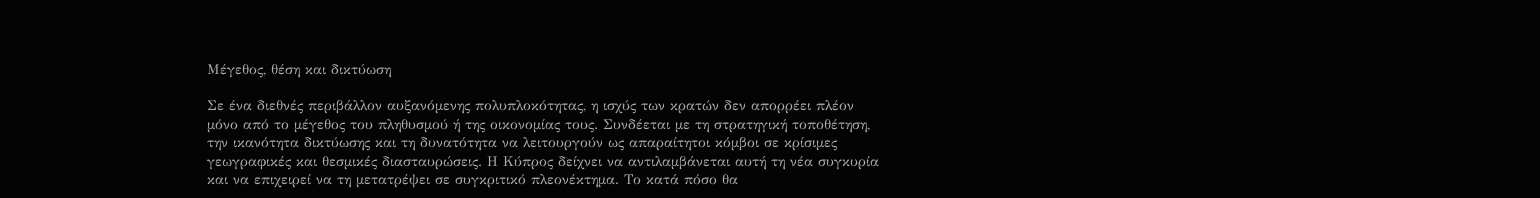Μέγεθος, θέση και δικτύωση

Σε ένα διεθνές περιβάλλον αυξανόμενης πολυπλοκότητας, η ισχύς των κρατών δεν απορρέει πλέον μόνο από το μέγεθος του πληθυσμού ή της οικονομίας τους. Συνδέεται με τη στρατηγική τοποθέτηση, την ικανότητα δικτύωσης και τη δυνατότητα να λειτουργούν ως απαραίτητοι κόμβοι σε κρίσιμες γεωγραφικές και θεσμικές διασταυρώσεις. Η Κύπρος δείχνει να αντιλαμβάνεται αυτή τη νέα συγκυρία και να επιχειρεί να τη μετατρέψει σε συγκριτικό πλεονέκτημα. Το κατά πόσο θα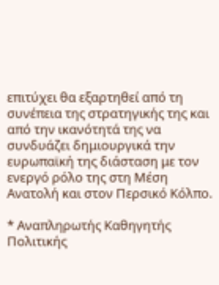επιτύχει θα εξαρτηθεί από τη συνέπεια της στρατηγικής της και από την ικανότητά της να συνδυάζει δημιουργικά την ευρωπαϊκή της διάσταση με τον ενεργό ρόλο της στη Μέση Ανατολή και στον Περσικό Κόλπο.

* Αναπληρωτής Καθηγητής Πολιτικής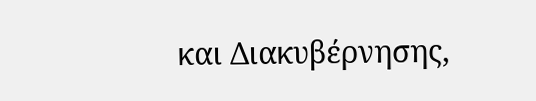και Διακυβέρνησης,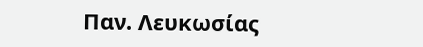Παν. Λευκωσίας